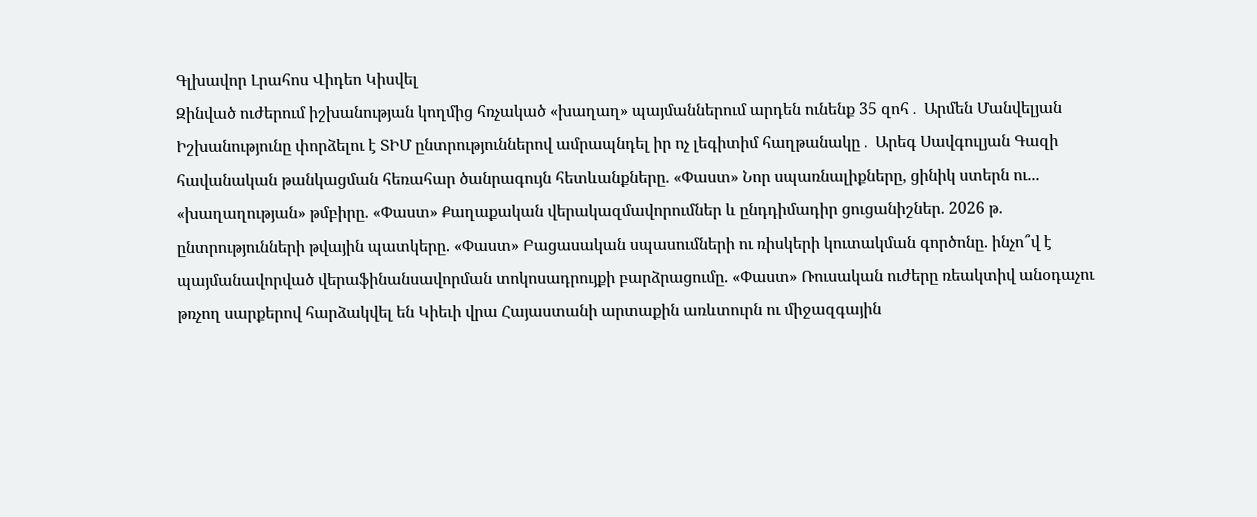Գլխավոր Լրահոս Վիդեո Կիսվել
Զինված ուժերում իշխանության կողմից հռչակած «խաղաղ» պայմաններում արդեն ունենք 35 զոհ․ Արմեն Մանվելյան Իշխանությունը փորձելու է ՏԻՄ ընտրություններով ամրապնդել իր ոչ լեգիտիմ հաղթանակը․ Արեգ Սավգուլյան Գազի հավանական թանկացման հեռահար ծանրագույն հետևանքները. «Փաստ» Նոր սպառնալիքները, ցինիկ ստերն ու... «խաղաղության» թմբիրը. «Փաստ» Քաղաքական վերակազմավորումներ և ընդդիմադիր ցուցանիշներ. 2026 թ. ընտրությունների թվային պատկերը. «Փաստ» Բացասական սպասումների ու ռիսկերի կուտակման գործոնը. ինչո՞վ է պայմանավորված վերաֆինանսավորման տոկոսադրույքի բարձրացումը. «Փաստ» Ռուսական ուժերը ռեակտիվ անօդաչու թռչող սարքերով հարձակվել են Կիեւի վրա Հայաստանի արտաքին առևտուրն ու միջազգային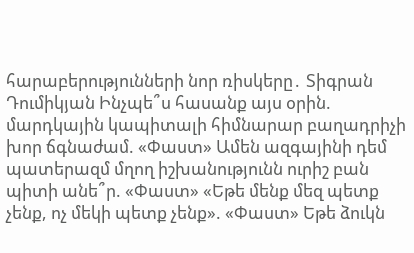հարաբերությունների նոր ռիսկերը․ Տիգրան Դումիկյան Ինչպե՞ս հասանք այս օրին. մարդկային կապիտալի հիմնարար բաղադրիչի խոր ճգնաժամ. «Փաստ» Ամեն ազգայինի դեմ պատերազմ մղող իշխանությունն ուրիշ բան պիտի անե՞ր. «Փաստ» «Եթե մենք մեզ պետք չենք, ոչ մեկի պետք չենք». «Փաստ» Եթե ձուկն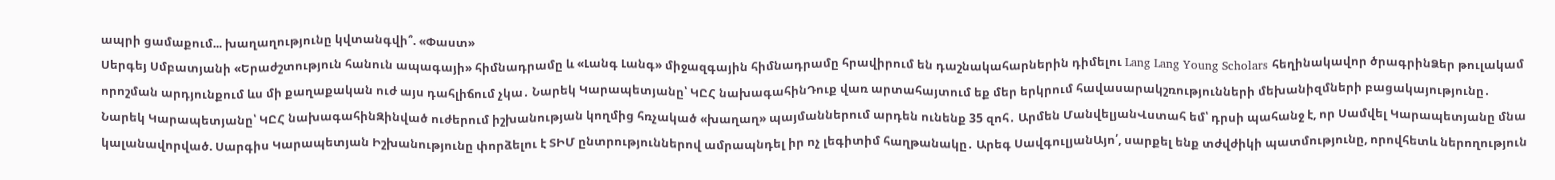ապրի ցամաքում... խաղաղությունը կվտանգվի՞. «Փաստ»
Սերգեյ Սմբատյանի «Երաժշտություն հանուն ապագայի» հիմնադրամը և «Լանգ Լանգ» միջազգային հիմնադրամը հրավիրում են դաշնակահարներին դիմելու Lang Lang Young Scholars հեղինակավոր ծրագրինՁեր թուլակամ որոշման արդյունքում ևս մի քաղաքական ուժ այս դահլիճում չկա․ Նարեկ Կարապետյանը՝ ԿԸՀ նախագահինԴուք վառ արտահայտում եք մեր երկրում հավասարակշռությունների մեխանիզմների բացակայությունը․ Նարեկ Կարապետյանը՝ ԿԸՀ նախագահինԶինված ուժերում իշխանության կողմից հռչակած «խաղաղ» պայմաններում արդեն ունենք 35 զոհ․ Արմեն ՄանվելյանՎստահ եմ՝ դրսի պահանջ է, որ Սամվել Կարապետյանը մնա կալանավորված. Սարգիս Կարապետյան Իշխանությունը փորձելու է ՏԻՄ ընտրություններով ամրապնդել իր ոչ լեգիտիմ հաղթանակը․ Արեգ ՍավգուլյանԱյո՛, սարքել ենք տժվժիկի պատմությունը, որովհետև ներողություն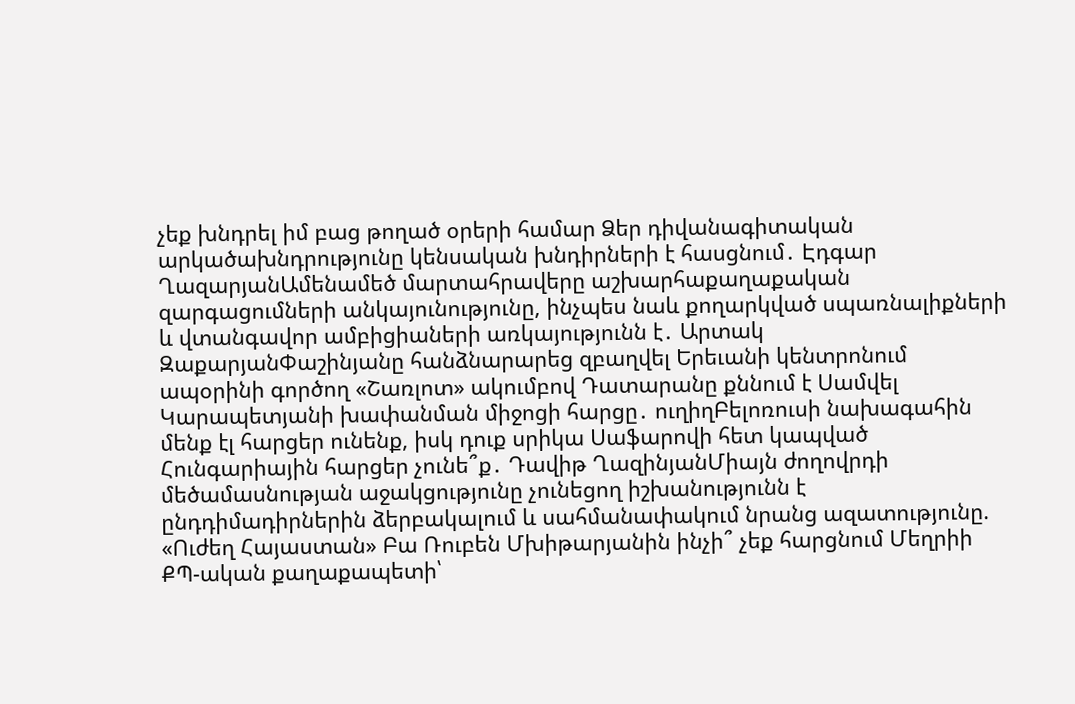չեք խնդրել իմ բաց թողած օրերի համար Ձեր դիվանագիտական արկածախնդրությունը կենսական խնդիրների է հասցնում․ Էդգար ՂազարյանԱմենամեծ մարտահրավերը աշխարհաքաղաքական զարգացումների անկայունությունը, ինչպես նաև քողարկված սպառնալիքների և վտանգավոր ամբիցիաների առկայությունն է․ Արտակ ԶաքարյանՓաշինյանը հանձնարարեց զբաղվել Երեւանի կենտրոնում ապօրինի գործող «Շառլոտ» ակումբով Դատարանը քննում է Սամվել Կարապետյանի խափանման միջոցի հարցը․ ուղիղԲելոռուսի նախագահին մենք էլ հարցեր ունենք, իսկ դուք սրիկա Սաֆարովի հետ կապված Հունգարիային հարցեր չունե՞ք․ Դավիթ ՂազինյանՄիայն ժողովրդի մեծամասնության աջակցությունը չունեցող իշխանությունն է ընդդիմադիրներին ձերբակալում և սահմանափակում նրանց ազատությունը. «Ուժեղ Հայաստան» Բա Ռուբեն Մխիթարյանին ինչի՞ չեք հարցնում Մեղրիի ՔՊ-ական քաղաքապետի՝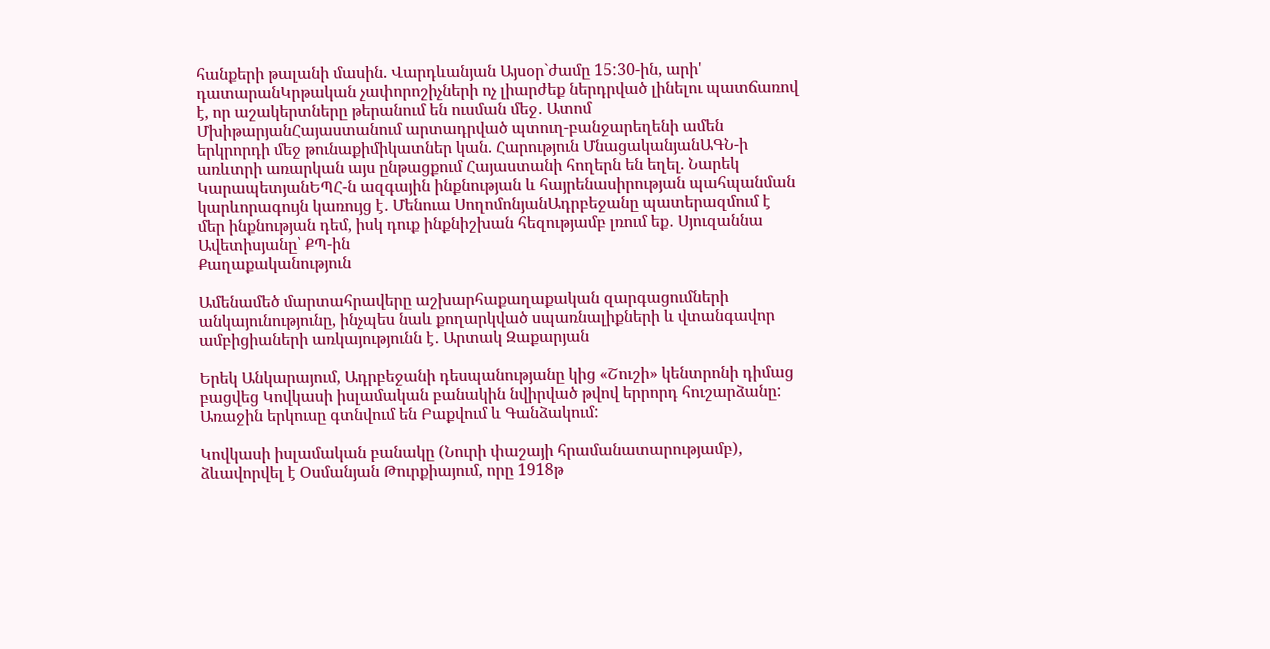հանքերի թալանի մասին. Վարդևանյան Այսօր`ժամը 15:30-ին, արի' դատարանԿրթական չափորոշիչների ոչ լիարժեք ներդրված լինելու պատճառով է, որ աշակերտները թերանում են ուսման մեջ․ Ատոմ ՄխիթարյանՀայաստանում արտադրված պտուղ-բանջարեղենի ամեն երկրորդի մեջ թունաքիմիկատներ կան. Հարություն ՄնացականյանԱԳՆ-ի առևտրի առարկան այս ընթացքում Հայաստանի հողերն են եղել. Նարեկ ԿարապետյանԵՊՀ-ն ազգային ինքնության և հայրենասիրության պահպանման կարևորագույն կառույց է․ Մենուա ՍողոմոնյանԱդրբեջանը պատերազմում է մեր ինքնության դեմ, իսկ դուք ինքնիշխան հեզությամբ լռում եք․ Սյուզաննա Ավետիսյանը՝ ՔՊ-ին
Քաղաքականություն

Ամենամեծ մարտահրավերը աշխարհաքաղաքական զարգացումների անկայունությունը, ինչպես նաև քողարկված սպառնալիքների և վտանգավոր ամբիցիաների առկայությունն է․ Արտակ Զաքարյան

Երեկ Անկարայում, Ադրբեջանի դեսպանությանը կից «Շուշի» կենտրոնի դիմաց բացվեց Կովկասի իսլամական բանակին նվիրված թվով երրորդ հուշարձանը: Առաջին երկուսը գտնվում են Բաքվում և Գանձակում:

Կովկասի իսլամական բանակը (Նուրի փաշայի հրամանատարությամբ), ձևավորվել է Օսմանյան Թուրքիայում, որը 1918թ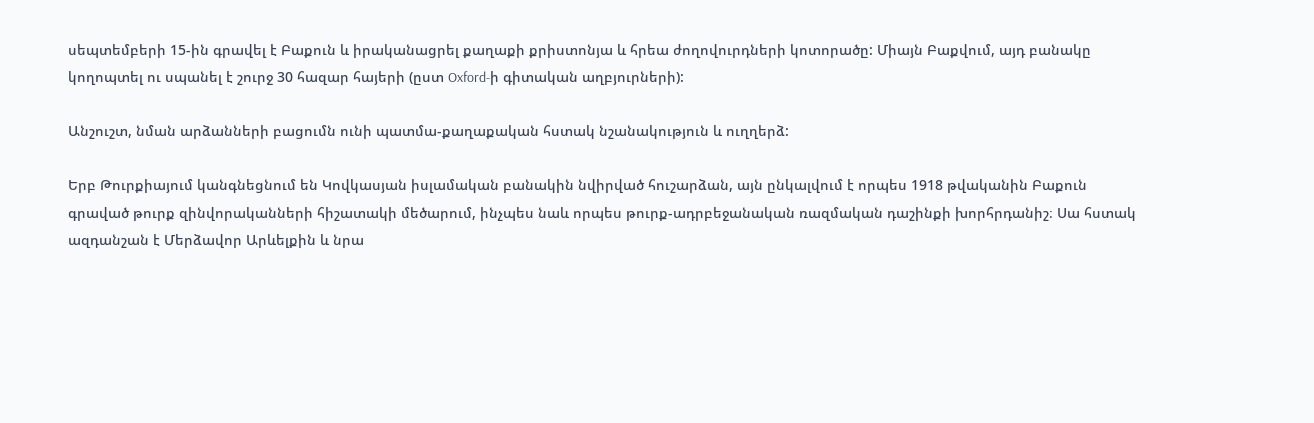սեպտեմբերի 15-ին գրավել է Բաքուն և իրականացրել քաղաքի քրիստոնյա և հրեա ժողովուրդների կոտորածը: Միայն Բաքվում, այդ բանակը կողոպտել ու սպանել է շուրջ 30 հազար հայերի (ըստ Oxford-ի գիտական աղբյուրների):

Անշուշտ, նման արձանների բացումն ունի պատմա-քաղաքական հստակ նշանակություն և ուղղերձ:

Երբ Թուրքիայում կանգնեցնում են Կովկասյան իսլամական բանակին նվիրված հուշարձան, այն ընկալվում է որպես 1918 թվականին Բաքուն գրաված թուրք զինվորականների հիշատակի մեծարում, ինչպես նաև որպես թուրք-ադրբեջանական ռազմական դաշինքի խորհրդանիշ։ Սա հստակ ազդանշան է Մերձավոր Արևելքին և նրա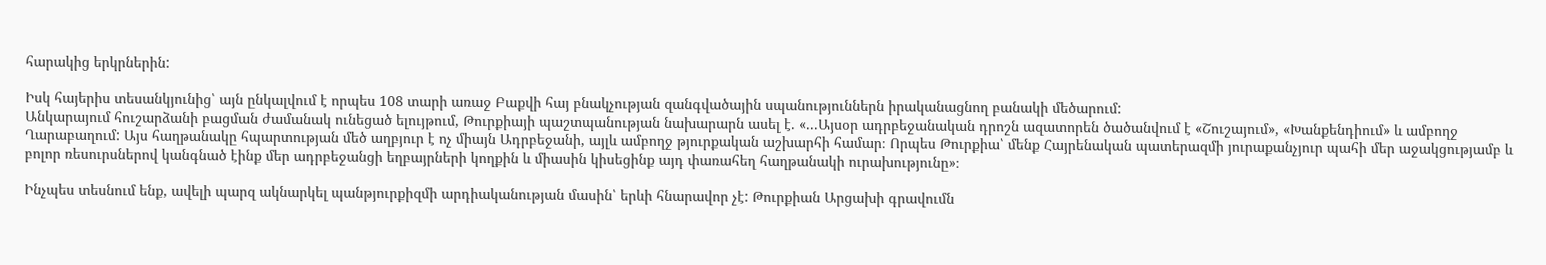հարակից երկրներին:

Իսկ հայերիս տեսանկյունից՝ այն ընկալվում է որպես 108 տարի առաջ Բաքվի հայ բնակչության զանգվածային սպանություններն իրականացնող բանակի մեծարում:
Անկարայում հուշարձանի բացման ժամանակ ունեցած ելույթում, Թուրքիայի պաշտպանության նախարարն ասել է. «...Այսօր ադրբեջանական դրոշն ազատորեն ծածանվում է «Շուշայում», «Խանքենդիում» և ամբողջ Ղարաբաղում: Այս հաղթանակը հպարտության մեծ աղբյուր է ոչ միայն Ադրբեջանի, այլև ամբողջ թյուրքական աշխարհի համար։ Որպես Թուրքիա՝ մենք Հայրենական պատերազմի յուրաքանչյուր պահի մեր աջակցությամբ և բոլոր ռեսուրսներով կանգնած էինք մեր ադրբեջանցի եղբայրների կողքին և միասին կիսեցինք այդ փառահեղ հաղթանակի ուրախությունը»։

Ինչպես տեսնում ենք, ավելի պարզ ակնարկել պանթյուրքիզմի արդիականության մասին՝ երևի հնարավոր չէ: Թուրքիան Արցախի գրավումն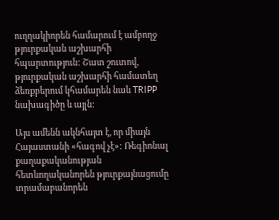ուղղակիորեն համարում է ամբողջ թյուրքական աշխարհի հպարտություն: Շատ շուտով, թյուրքական աշխարհի համատեղ ձեռքբերում կհամարեն նաև TRIPP նախագիծը և այլն:

Այս ամենն ակնհայտ է, որ միայն Հայաստանի «հագով չէ»: Ռեգիոնալ քաղաքականության հետևողականորեն թյուրքայնացումը տրամաբանորեն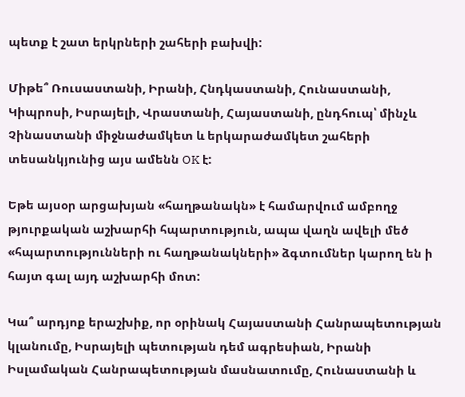պետք է շատ երկրների շահերի բախվի:

Միթե՞ Ռուսաստանի, Իրանի, Հնդկաստանի, Հունաստանի, Կիպրոսի, Իսրայելի, Վրաստանի, Հայաստանի, ընդհուպ՝ մինչև Չինաստանի միջնաժամկետ և երկարաժամկետ շահերի տեսանկյունից այս ամենն OK է:

Եթե այսօր արցախյան «հաղթանակն» է համարվում ամբողջ թյուրքական աշխարհի հպարտություն, ապա վաղն ավելի մեծ «հպարտությունների ու հաղթանակների» ձգտումներ կարող են ի հայտ գալ այդ աշխարհի մոտ:

Կա՞ արդյոք երաշխիք, որ օրինակ Հայաստանի Հանրապետության կլանումը, Իսրայելի պետության դեմ ագրեսիան, Իրանի Իսլամական Հանրապետության մասնատումը, Հունաստանի և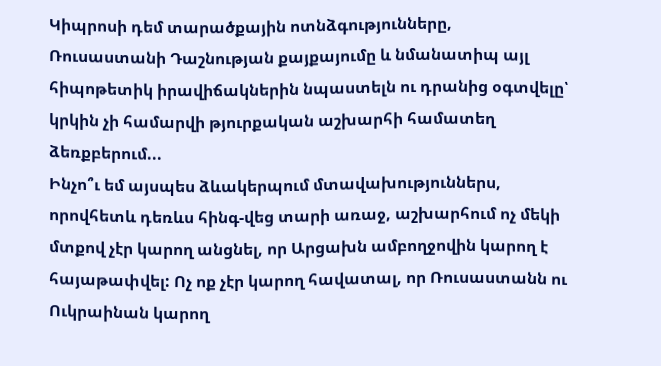Կիպրոսի դեմ տարածքային ոտնձգությունները, Ռուսաստանի Դաշնության քայքայումը և նմանատիպ այլ հիպոթետիկ իրավիճակներին նպաստելն ու դրանից օգտվելը՝ կրկին չի համարվի թյուրքական աշխարհի համատեղ ձեռքբերում...
Ինչո՞ւ եմ այսպես ձևակերպում մտավախություններս, որովհետև դեռևս հինգ-վեց տարի առաջ, աշխարհում ոչ մեկի մտքով չէր կարող անցնել, որ Արցախն ամբողջովին կարող է հայաթափվել: Ոչ ոք չէր կարող հավատալ, որ Ռուսաստանն ու Ուկրաինան կարող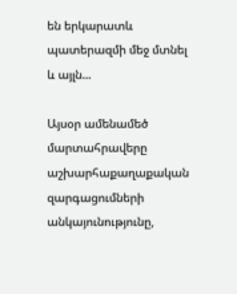են երկարատև պատերազմի մեջ մտնել և այլն...

Այսօր ամենամեծ մարտահրավերը աշխարհաքաղաքական զարգացումների անկայունությունը,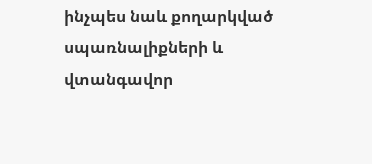ինչպես նաև քողարկված սպառնալիքների և վտանգավոր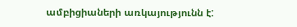ամբիցիաների առկայությունն է: